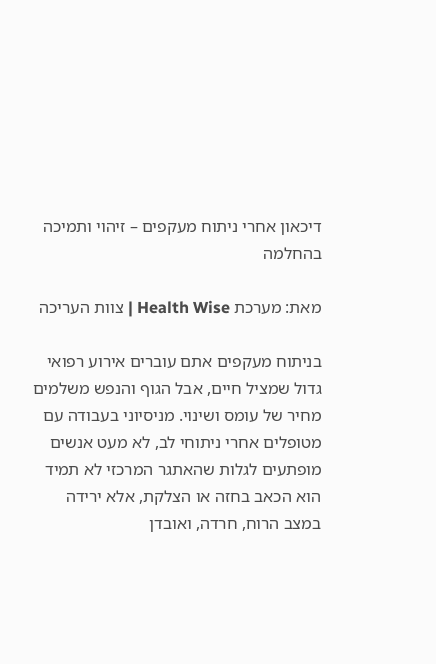דיכאון אחרי ניתוח מעקפים – זיהוי ותמיכה בהחלמה

מאת: מערכת Health Wise | צוות העריכה

בניתוח מעקפים אתם עוברים אירוע רפואי גדול שמציל חיים, אבל הגוף והנפש משלמים מחיר של עומס ושינוי. מניסיוני בעבודה עם מטופלים אחרי ניתוחי לב, לא מעט אנשים מופתעים לגלות שהאתגר המרכזי לא תמיד הוא הכאב בחזה או הצלקת, אלא ירידה במצב הרוח, חרדה, ואובדן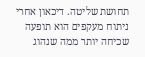תחושת שליטה. דיכאון אחרי ניתוח מעקפים הוא תופעה שכיחה יותר ממה שנהוג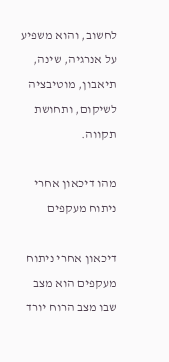לחשוב, והוא משפיע על אנרגיה, שינה, תיאבון, מוטיבציה לשיקום, ותחושת תקווה.

מהו דיכאון אחרי ניתוח מעקפים

דיכאון אחרי ניתוח מעקפים הוא מצב שבו מצב הרוח יורד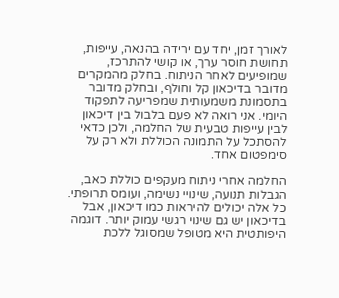לאורך זמן, יחד עם ירידה בהנאה, עייפות, תחושת חוסר ערך, או קושי להתרכז, שמופיעים לאחר הניתוח. בחלק מהמקרים מדובר בדיכאון קל וחולף, ובחלק מדובר בתסמונת משמעותית שמפריעה לתפקוד היומי. אני רואה לא פעם בלבול בין דיכאון לבין עייפות טבעית של החלמה, ולכן כדאי להסתכל על התמונה הכוללת ולא רק על סימפטום אחד.

החלמה אחרי ניתוח מעקפים כוללת כאב, הגבלות תנועה, שינויי נשימה, ועומס תרופתי. כל אלה יכולים להיראות כמו דיכאון, אבל בדיכאון יש גם שינוי רגשי עמוק יותר. דוגמה היפותטית היא מטופל שמסוגל ללכת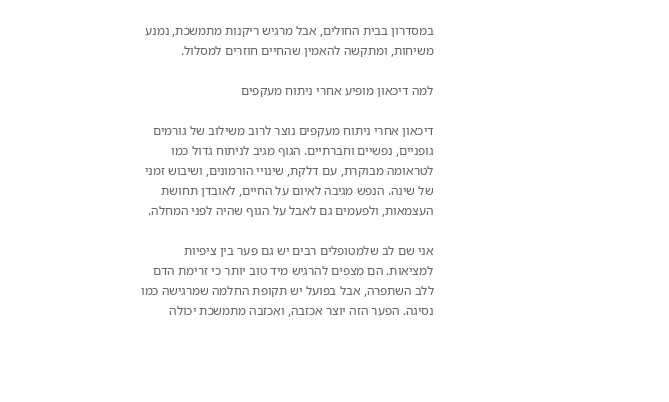במסדרון בבית החולים, אבל מרגיש ריקנות מתמשכת, נמנע משיחות, ומתקשה להאמין שהחיים חוזרים למסלול.

למה דיכאון מופיע אחרי ניתוח מעקפים

דיכאון אחרי ניתוח מעקפים נוצר לרוב משילוב של גורמים גופניים, נפשיים וחברתיים. הגוף מגיב לניתוח גדול כמו לטראומה מבוקרת, עם דלקת, שינויי הורמונים, ושיבוש זמני של שינה. הנפש מגיבה לאיום על החיים, לאובדן תחושת העצמאות, ולפעמים גם לאבל על הגוף שהיה לפני המחלה.

אני שם לב שלמטופלים רבים יש גם פער בין ציפיות למציאות. הם מצפים להרגיש מיד טוב יותר כי זרימת הדם ללב השתפרה, אבל בפועל יש תקופת החלמה שמרגישה כמו נסיגה. הפער הזה יוצר אכזבה, ואכזבה מתמשכת יכולה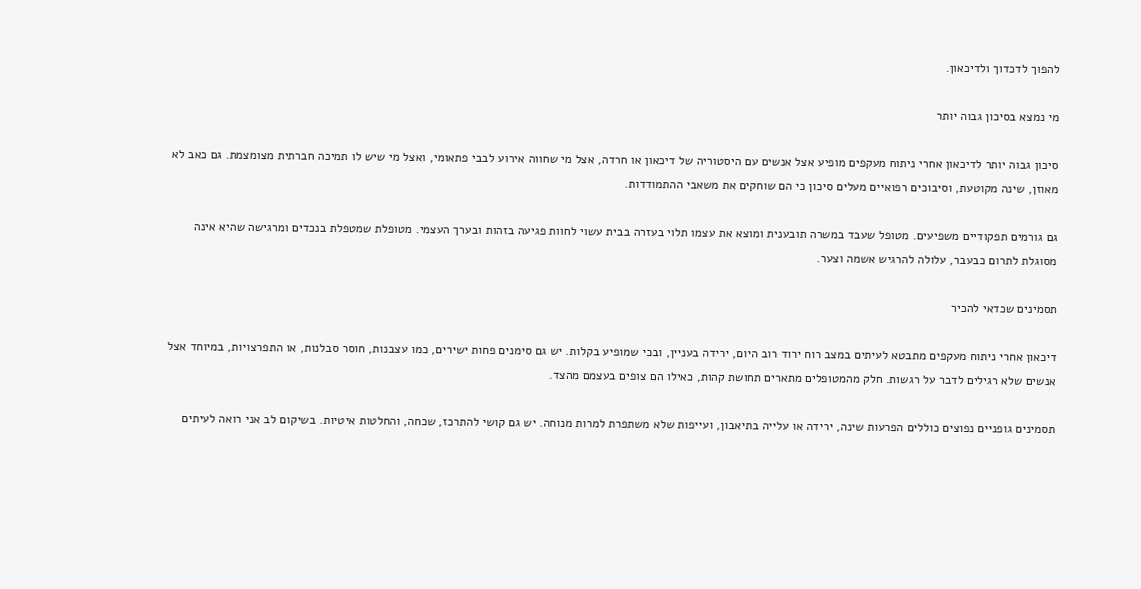להפוך לדכדוך ולדיכאון.

מי נמצא בסיכון גבוה יותר

סיכון גבוה יותר לדיכאון אחרי ניתוח מעקפים מופיע אצל אנשים עם היסטוריה של דיכאון או חרדה, אצל מי שחווה אירוע לבבי פתאומי, ואצל מי שיש לו תמיכה חברתית מצומצמת. גם כאב לא מאוזן, שינה מקוטעת, וסיבוכים רפואיים מעלים סיכון כי הם שוחקים את משאבי ההתמודדות.

גם גורמים תפקודיים משפיעים. מטופל שעבד במשרה תובענית ומוצא את עצמו תלוי בעזרה בבית עשוי לחוות פגיעה בזהות ובערך העצמי. מטופלת שמטפלת בנכדים ומרגישה שהיא אינה מסוגלת לתרום כבעבר, עלולה להרגיש אשמה וצער.

תסמינים שכדאי להכיר

דיכאון אחרי ניתוח מעקפים מתבטא לעיתים במצב רוח ירוד רוב היום, ירידה בעניין, ובכי שמופיע בקלות. יש גם סימנים פחות ישירים, כמו עצבנות, חוסר סבלנות, או התפרצויות, במיוחד אצל אנשים שלא רגילים לדבר על רגשות. חלק מהמטופלים מתארים תחושת קהות, כאילו הם צופים בעצמם מהצד.

תסמינים גופניים נפוצים כוללים הפרעות שינה, ירידה או עלייה בתיאבון, ועייפות שלא משתפרת למרות מנוחה. יש גם קושי להתרכז, שכחה, והחלטות איטיות. בשיקום לב אני רואה לעיתים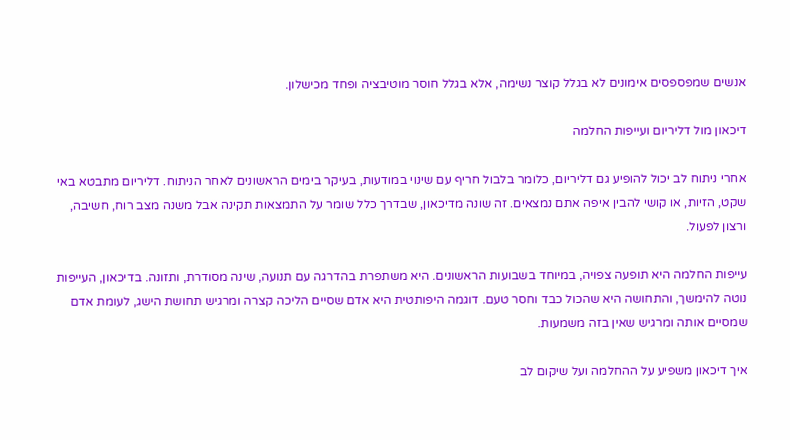אנשים שמפספסים אימונים לא בגלל קוצר נשימה, אלא בגלל חוסר מוטיבציה ופחד מכישלון.

דיכאון מול דליריום ועייפות החלמה

אחרי ניתוח לב יכול להופיע גם דליריום, כלומר בלבול חריף עם שינוי במודעות, בעיקר בימים הראשונים לאחר הניתוח. דליריום מתבטא באי שקט, הזיות, או קושי להבין איפה אתם נמצאים. זה שונה מדיכאון, שבדרך כלל שומר על התמצאות תקינה אבל משנה מצב רוח, חשיבה, ורצון לפעול.

עייפות החלמה היא תופעה צפויה, במיוחד בשבועות הראשונים. היא משתפרת בהדרגה עם תנועה, שינה מסודרת, ותזונה. בדיכאון, העייפות נוטה להימשך, והתחושה היא שהכול כבד וחסר טעם. דוגמה היפותטית היא אדם שסיים הליכה קצרה ומרגיש תחושת הישג, לעומת אדם שמסיים אותה ומרגיש שאין בזה משמעות.

איך דיכאון משפיע על ההחלמה ועל שיקום לב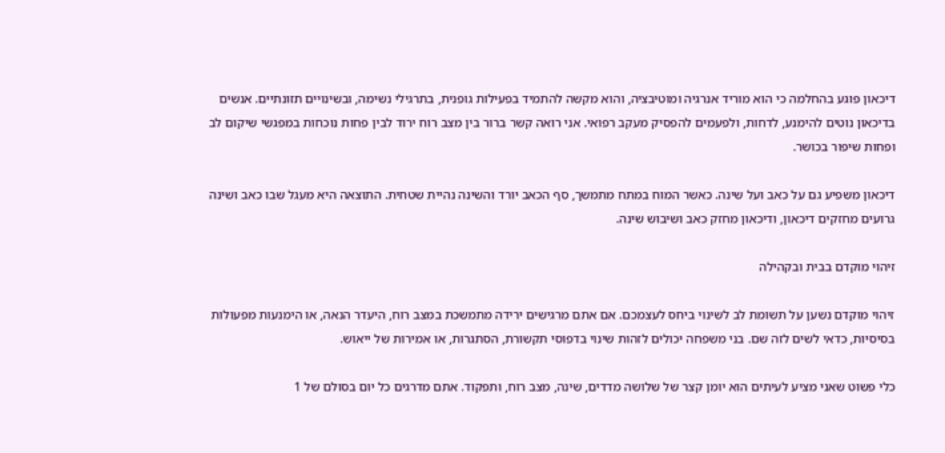דיכאון פוגע בהחלמה כי הוא מוריד אנרגיה ומוטיבציה, והוא מקשה להתמיד בפעילות גופנית, בתרגילי נשימה, ובשינויים תזונתיים. אנשים בדיכאון נוטים להימנע, לדחות, ולפעמים להפסיק מעקב רפואי. אני רואה קשר ברור בין מצב רוח ירוד לבין פחות נוכחות במפגשי שיקום לב ופחות שיפור בכושר.

דיכאון משפיע גם על כאב ועל שינה. כאשר המוח במתח מתמשך, סף הכאב יורד והשינה נהיית שטחית. התוצאה היא מעגל שבו כאב ושינה גרועים מחזקים דיכאון, ודיכאון מחזק כאב ושיבוש שינה.

זיהוי מוקדם בבית ובקהילה

זיהוי מוקדם נשען על תשומת לב לשינוי ביחס לעצמכם. אם אתם מרגישים ירידה מתמשכת במצב רוח, היעדר הנאה, או הימנעות מפעולות בסיסיות, כדאי לשים לזה שם. בני משפחה יכולים לזהות שינוי בדפוסי תקשורת, הסתגרות, או אמירות של ייאוש.

כלי פשוט שאני מציע לעיתים הוא יומן קצר של שלושה מדדים, שינה, מצב רוח, ותפקוד. אתם מדרגים כל יום בסולם של 1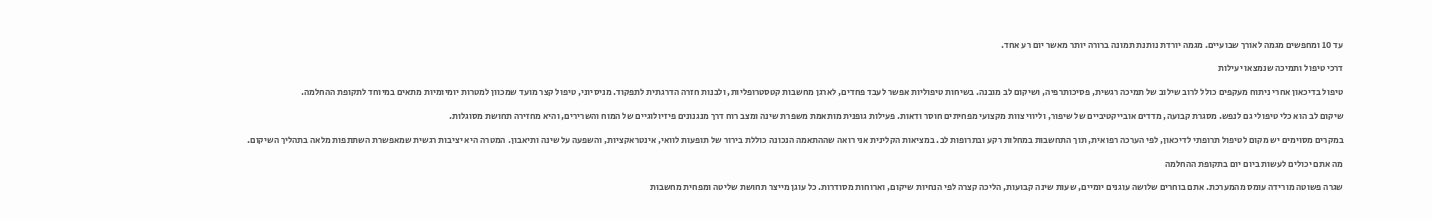עד 10 ומחפשים מגמה לאורך שבועיים. מגמה יורדת נותנת תמונה ברורה יותר מאשר יום רע אחד.

דרכי טיפול ותמיכה שנמצאו יעילות

טיפול בדיכאון אחרי ניתוח מעקפים כולל לרוב שילוב של תמיכה רגשית, פסיכותרפיה, ושיקום לב מובנה. בשיחות טיפוליות אפשר לעבד פחדים, לארגן מחשבות קטסטרופליות, ולבנות חזרה הדרגתית לתפקוד. מניסיוני, טיפול קצר מועד שמכוון למטרות יומיומיות מתאים במיוחד לתקופת ההחלמה.

שיקום לב הוא כלי טיפולי גם לנפש. מסגרת קבועה, מדדים אובייקטיביים של שיפור, וליווי צוות מקצועי מפחיתים חוסר ודאות. פעילות גופנית מותאמת משפרת שינה ומצב רוח דרך מנגנונים פיזיולוגיים של המוח והשרירים, והיא מחזירה תחושת מסוגלות.

במקרים מסוימים יש מקום לטיפול תרופתי לדיכאון, לפי הערכה רפואית, תוך התחשבות במחלות רקע ובתרופות לב. במציאות הקלינית אני רואה שההתאמה הנכונה כוללת בירור של תופעות לוואי, אינטראקציות, והשפעה על שינה ותיאבון. המטרה היא יציבות רגשית שמאפשרת השתתפות מלאה בתהליך השיקום.

מה אתם יכולים לעשות ביום יום בתקופת ההחלמה

שגרה פשוטה מורידה עומס מהמערכת. אתם בוחרים שלושה עוגנים יומיים, שעות שינה קבועות, הליכה קצרה לפי הנחיות שיקום, וארוחות מסודרות. כל עוגן מייצר תחושת שליטה ומפחית מחשבות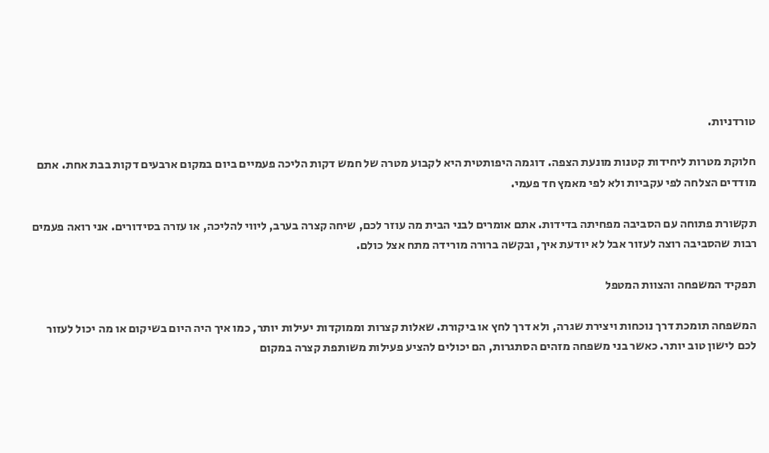טורדניות.

חלוקת מטרות ליחידות קטנות מונעת הצפה. דוגמה היפותטית היא לקבוע מטרה של חמש דקות הליכה פעמיים ביום במקום ארבעים דקות בבת אחת. אתם מודדים הצלחה לפי עקביות ולא לפי מאמץ חד פעמי.

תקשורת פתוחה עם הסביבה מפחיתה בדידות. אתם אומרים לבני הבית מה עוזר לכם, שיחה קצרה בערב, ליווי להליכה, או עזרה בסידורים. אני רואה פעמים רבות שהסביבה רוצה לעזור אבל לא יודעת איך, ובקשה ברורה מורידה מתח אצל כולם.

תפקיד המשפחה והצוות המטפל

המשפחה תומכת דרך נוכחות ויצירת שגרה, ולא דרך לחץ או ביקורת. שאלות קצרות וממוקדות יעילות יותר, כמו איך היה היום בשיקום או מה יכול לעזור לכם לישון טוב יותר. כאשר בני משפחה מזהים הסתגרות, הם יכולים להציע פעילות משותפת קצרה במקום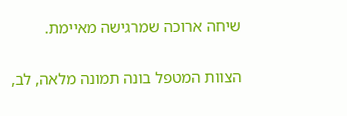שיחה ארוכה שמרגישה מאיימת.

הצוות המטפל בונה תמונה מלאה, לב,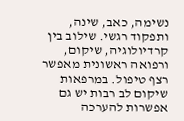נשימה, כאב, שינה, ותפקוד רגשי. שילוב בין קרדיולוגיה, שיקום, ורפואה ראשונית מאפשר רצף טיפול. במרפאות שיקום לב רבות יש גם אפשרות להערכה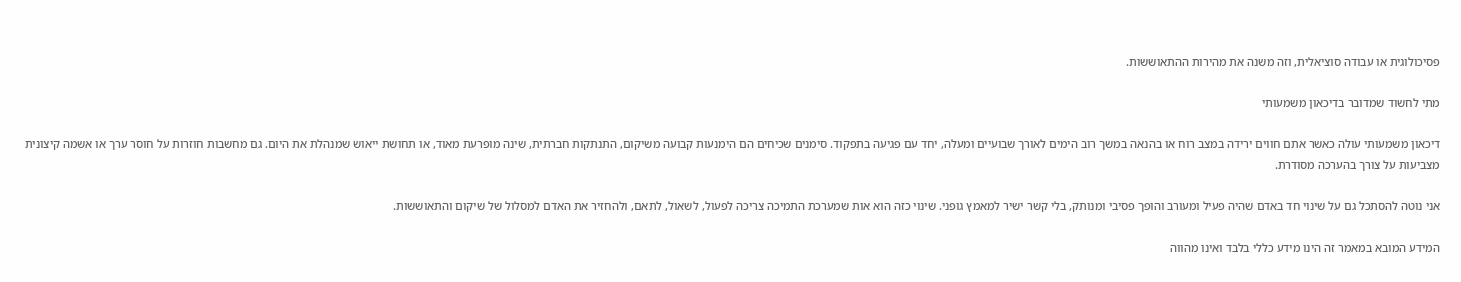פסיכולוגית או עבודה סוציאלית, וזה משנה את מהירות ההתאוששות.

מתי לחשוד שמדובר בדיכאון משמעותי

דיכאון משמעותי עולה כאשר אתם חווים ירידה במצב רוח או בהנאה במשך רוב הימים לאורך שבועיים ומעלה, יחד עם פגיעה בתפקוד. סימנים שכיחים הם הימנעות קבועה משיקום, התנתקות חברתית, שינה מופרעת מאוד, או תחושת ייאוש שמנהלת את היום. גם מחשבות חוזרות על חוסר ערך או אשמה קיצונית מצביעות על צורך בהערכה מסודרת.

אני נוטה להסתכל גם על שינוי חד באדם שהיה פעיל ומעורב והופך פסיבי ומנותק, בלי קשר ישיר למאמץ גופני. שינוי כזה הוא אות שמערכת התמיכה צריכה לפעול, לשאול, לתאם, ולהחזיר את האדם למסלול של שיקום והתאוששות.

המידע המובא במאמר זה הינו מידע כללי בלבד ואינו מהווה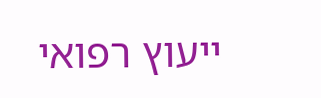ייעוץ רפואי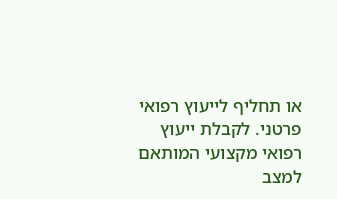או תחליף לייעוץ רפואי פרטני. לקבלת ייעוץ רפואי מקצועי המותאם למצב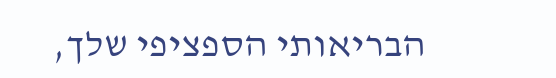הבריאותי הספציפי שלך,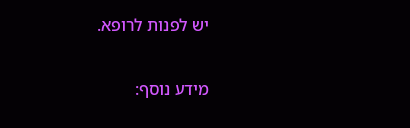יש לפנות לרופא.

מידע נוסף: